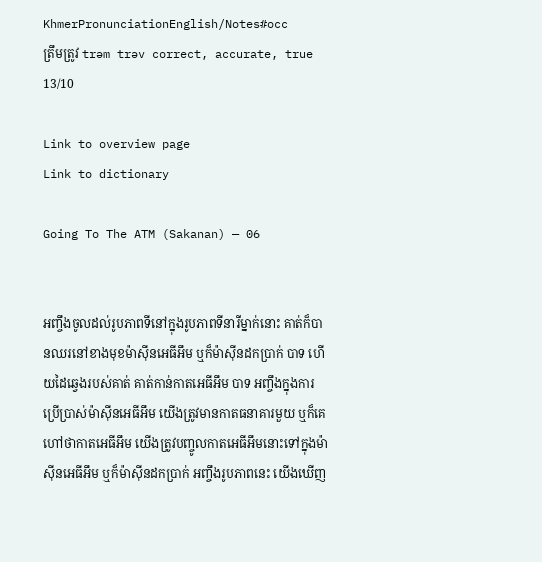KhmerPronunciationEnglish/Notes#occ
ត្រឹមត្រូវ trəm trəv correct, accurate, true 13/10

Link to overview page
Link to dictionary

Going To The ATM (Sakanan) — 06


អញ្ចឹងចូលដល់រូបភាពទីនៅក្នុងរូបភាពទីនារីម្នាក់នោះ គាត់ក៏បានឈរនៅខាងមុខម៉ាស៊ីនអេធីអឹម ឬក៏ម៉ាស៊ីនដកប្រាក់ បាទ ហើយដៃឆ្វេងរបស់គាត់ គាត់កាន់កាតអេធីអឹម បាទ អញ្ចឹងក្នុងការប្រើប្រាស់ម៉ាស៊ីនអេធីអឹម យើងត្រូវមានកាតធនាគារមួយ ឬក៏គេហៅថាកាតអេធីអឹម យើងត្រូវបញ្ចូលកាតអេធីអឹមនោះទៅក្នុងម៉ាស៊ីនអេធីអឹម ឬក៏ម៉ាស៊ីនដកប្រាក់ អញ្ចឹងរូបភាពនេះ យើងឃើញ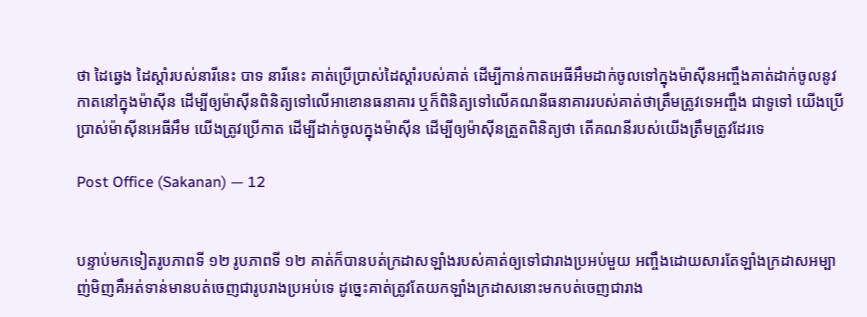ថា ដៃឆ្វេង ដៃស្ដាំរបស់នារីនេះ បាទ នារីនេះ គាត់ប្រើប្រាស់ដៃស្ដាំរបស់គាត់ ដើម្បីកាន់កាតអេធីអឹមដាក់ចូលទៅក្នុងម៉ាស៊ីនអញ្ចឹងគាត់ដាក់ចូលនូវកាតនៅក្នុងម៉ាស៊ីន ដើម្បីឲ្យម៉ាស៊ីនពិនិត្យទៅលើអាខោនធនាគារ ឬក៏ពិនិត្យទៅលើគណនីធនាគាររបស់គាត់ថាត្រឹមត្រូវទេអញ្ចឹង ជាទូទៅ យើងប្រើប្រាស់ម៉ាស៊ីនអេធីអឹម យើងត្រូវប្រើកាត ដើម្បីដាក់ចូលក្នុងម៉ាស៊ីន ដើម្បីឲ្យម៉ាស៊ីនត្រួតពិនិត្យថា តើគណនីរបស់យើងត្រឹមត្រូវដែរទេ

Post Office (Sakanan) — 12


បន្ទាប់មកទៀតរូបភាពទី ១២ រូបភាពទី ១២ គាត់ក៏បានបត់ក្រដាសឡាំងរបស់គាត់ឲ្យទៅជារាងប្រអប់មួយ អញ្ចឹងដោយសារតែឡាំងក្រដាសអម្បាញ់មិញគឺអត់ទាន់មានបត់ចេញជារូបរាងប្រអប់ទេ ដូច្នេះគាត់ត្រូវតែយកឡាំងក្រដាសនោះមកបត់ចេញជារាង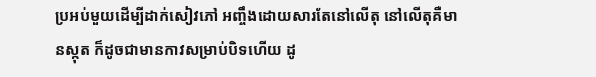ប្រអប់មួយដើម្បីដាក់សៀវភៅ អញ្ចឹងដោយសារតែនៅលើតុ នៅលើតុគឺមានស្កុត ក៏ដូចជាមានកាវសម្រាប់បិទហើយ ដូ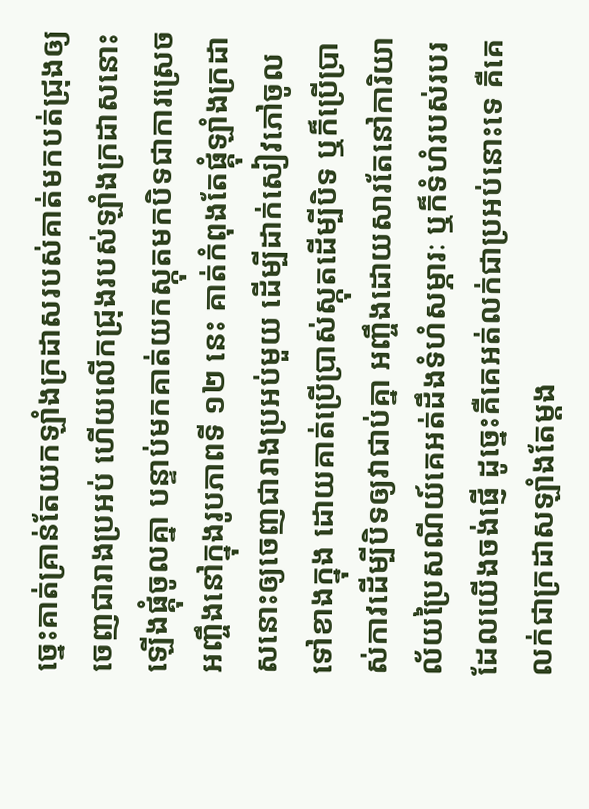ច្នេះគាត់គ្រាន់តែយកឡាំងក្រដាសរបស់គាត់មកបត់ជ្រុងឲ្យចេញជារាងប្រអប់ ហើយលើកជ្រុងរបស់ឡាំងក្រដាសនោះឡើងផ្គុំចូលគ្នា បន្ទាប់មកគាត់យកស្កុតមកបិទជាការស្រេច អញ្ចឹងនៅក្នុងរូបភាពទី ១២ នេះ គាត់កំពុងតែផ្គុំឡាំងក្រដាសនោះឲ្យចេញជារាងប្រអប់មួយ ដើម្បីដាក់សៀវភៅចូលទៅខាងក្នុង ដោយគាត់ប្រើប្រាស់ស្កុតដើម្បីបិទ ឬក៏ប្រើប្រាស់កាវដើម្បីបិទឲ្យវាជាប់គ្នា អញ្ចឹងដោយសារតែនៅការិយាល័យប្រៃសណីយ៍គេអត់ដឹងទំហំសម្ភារៈ ឬក៏ទំហំរបស់របរដែលយើងចង់ផ្ញើ ដូច្នេះគឺគេអត់លក់ជាប្រអប់នោះទេ គឺគេលក់ជាក្រដាសឡាំងតែម្ដង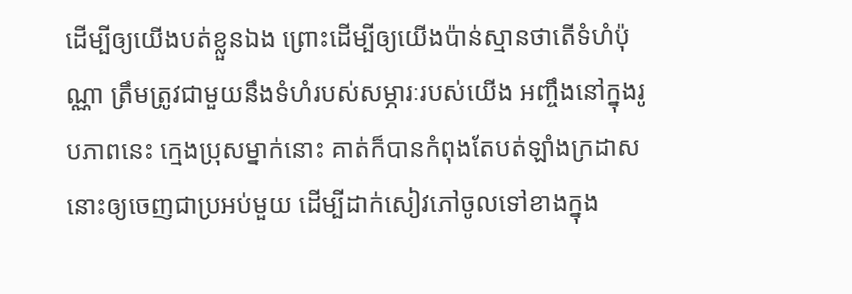ដើម្បីឲ្យយើងបត់ខ្លួនឯង ព្រោះដើម្បីឲ្យយើងប៉ាន់ស្មានថាតើទំហំប៉ុណ្ណា ត្រឹមត្រូវជាមួយនឹងទំហំរបស់សម្ភារៈរបស់យើង អញ្ចឹងនៅក្នុងរូបភាពនេះ ក្មេងប្រុសម្នាក់នោះ គាត់ក៏បានកំពុងតែបត់ឡាំងក្រដាសនោះឲ្យចេញជាប្រអប់មួយ ដើម្បីដាក់សៀវភៅចូលទៅខាងក្នុង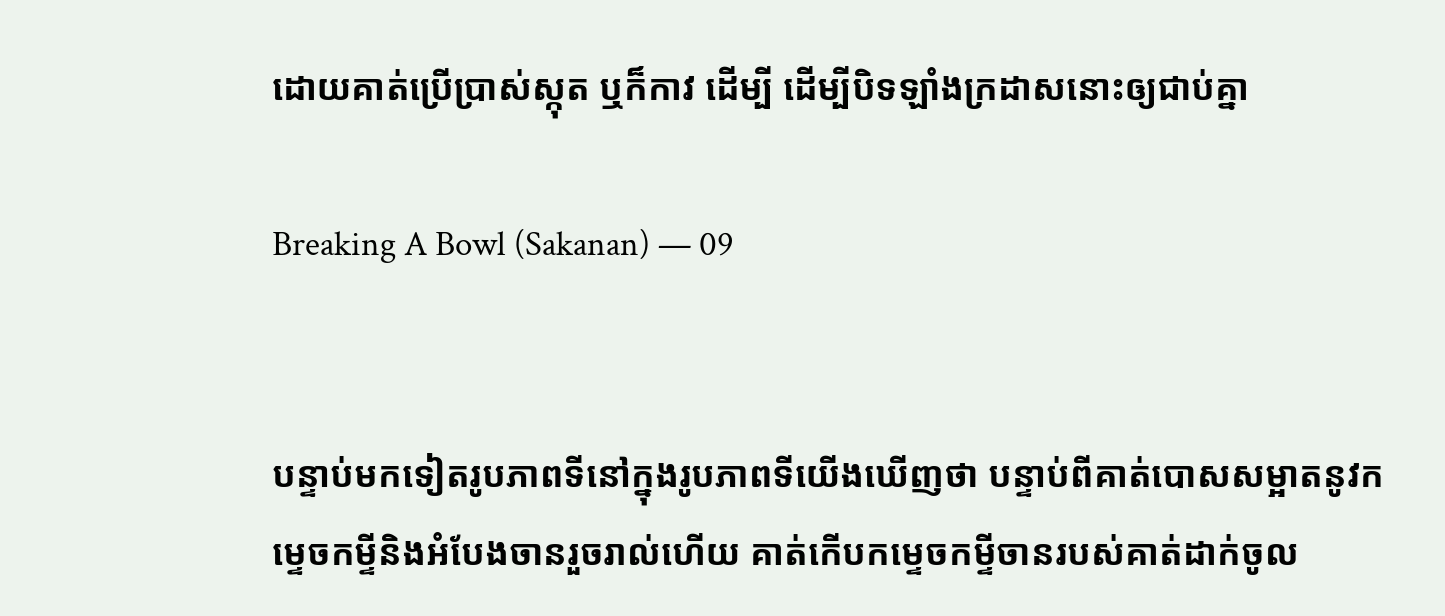ដោយគាត់ប្រើប្រាស់ស្កុត ឬក៏កាវ ដើម្បី ដើម្បីបិទឡាំងក្រដាសនោះឲ្យជាប់គ្នា

Breaking A Bowl (Sakanan) — 09


បន្ទាប់មកទៀតរូបភាពទីនៅក្នុងរូបភាពទីយើងឃើញថា បន្ទាប់ពីគាត់បោសសម្អាតនូវកម្ទេចកម្ទីនិងអំបែងចានរួចរាល់ហើយ គាត់កើបកម្ទេចកម្ទីចានរបស់គាត់ដាក់ចូល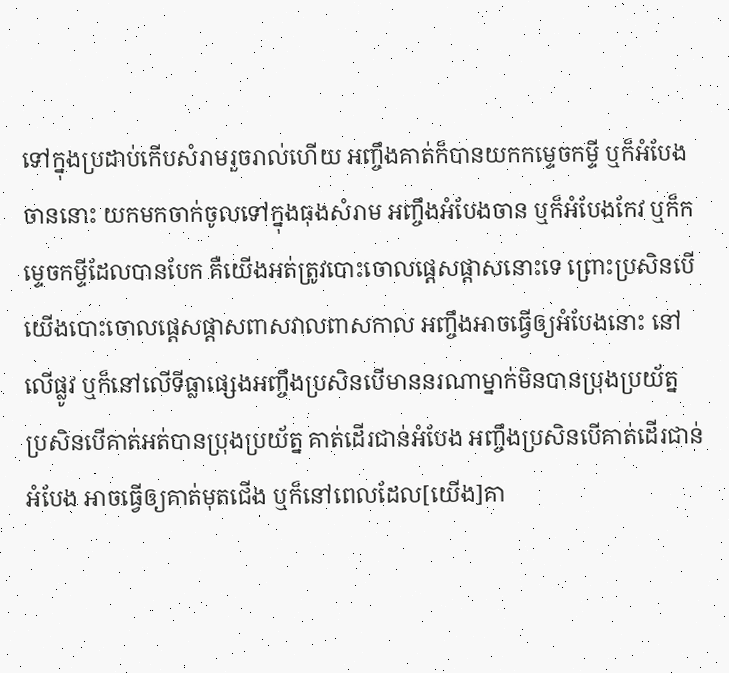ទៅក្នុងប្រដាប់កើបសំរាមរួចរាល់ហើយ អញ្ចឹងគាត់ក៏បានយកកម្ទេចកម្ទី ឬក៏អំបែងចាននោះ យកមកចាក់ចូលទៅក្នុងធុងសំរាម អញ្ចឹងអំបែងចាន ឬក៏អំបែងកែវ ឬក៏កម្ទេចកម្ទីដែលបានបែក គឺយើងអត់ត្រូវបោះចោលផ្ដេសផ្ដាសនោះទេ ព្រោះប្រសិនបើយើងបោះចោលផ្ដេសផ្ដាសពាសវាលពាសកាល អញ្ចឹងអាចធ្វើឲ្យអំបែងនោះ នៅលើផ្លូវ ឬក៏នៅលើទីធ្លាផ្សេងអញ្ចឹងប្រសិនបើមាននរណាម្នាក់មិនបានប្រុងប្រយ័ត្ន ប្រសិនបើគាត់អត់បានប្រុងប្រយ័ត្ន គាត់ដើរជាន់អំបែង អញ្ចឹងប្រសិនបើគាត់ដើរជាន់អំបែង អាចធ្វើឲ្យគាត់មុតជើង ឬក៏នៅពេលដែល[យើង]គា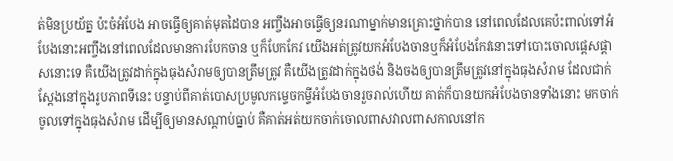ត់មិនប្រយ័ត្ន ប៉ះចំអំបែង អាចធ្វើឲ្យគាត់មុតដៃបាន អញ្ចឹងអាចធ្វើឲ្យនរណាម្នាក់មានគ្រោះថ្នាក់បាន នៅពេលដែលគេប៉ះពាល់ទៅអំបែងនោះអញ្ចឹងនៅពេលដែលមានការបែកចាន ឬក៏បែកកែវ យើងអត់ត្រូវយកអំបែងចានឬក៏អំបែងកែវនោះទៅបោះចោលផ្ដេសផ្ដាសនោះទេ គឺយើងត្រូវដាក់ក្នុងធុងសំរាមឲ្យបានត្រឹមត្រូវ គឺយើងត្រូវដាក់ក្នុងថង់ និងចងឲ្យបានត្រឹមត្រូវនៅក្នុងធុងសំរាម ដែលជាក់ស្ដែងនៅក្នុងរូបភាពទីនេះ បន្ទាប់ពីគាត់បោសប្រមូលកម្ទេចកម្ទីអំបែងចានរួចរាល់ហើយ គាត់ក៏បានយកអំបែងចានទាំងនោះ មកចាក់ចូលទៅក្នុងធុងសំរាម ដើម្បីឲ្យមានសណ្ដាប់ធ្នាប់ គឺគាត់អត់យកចាក់ចោលពាសវាលពាសកាលនៅក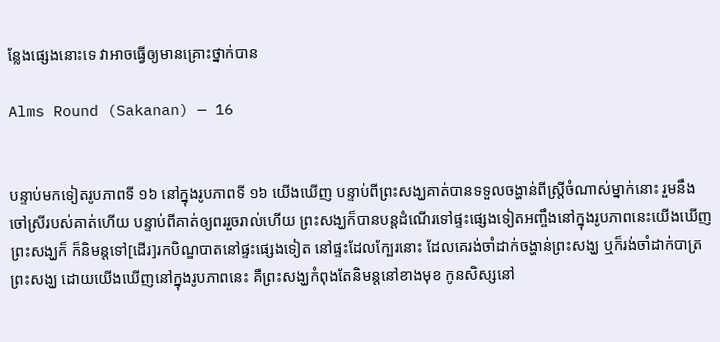ន្លែងផ្សេងនោះទេ វាអាចធ្វើឲ្យមានគ្រោះថ្នាក់បាន

Alms Round (Sakanan) — 16


បន្ទាប់មកទៀតរូបភាពទី ១៦ នៅក្នុងរូបភាពទី ១៦ យើងឃើញ បន្ទាប់ពីព្រះសង្ឃគាត់បានទទួលចង្ហាន់ពីស្ត្រីចំណាស់ម្នាក់នោះ រួមនឹងចៅស្រីរបស់គាត់ហើយ បន្ទាប់ពីគាត់ឲ្យពររួចរាល់ហើយ ព្រះសង្ឃក៏បានបន្តដំណើរទៅផ្ទះផ្សេងទៀតអញ្ចឹងនៅក្នុងរូបភាពនេះយើងឃើញព្រះសង្ឃក៏ ក៏និមន្តទៅ[ដើរ]រកបិណ្ឌបាតនៅផ្ទះផ្សេងទៀត នៅផ្ទះដែលក្បែរនោះ ដែលគេរង់ចាំដាក់ចង្ហាន់ព្រះសង្ឃ ឬក៏រង់ចាំដាក់បាត្រព្រះសង្ឃ ដោយយើងឃើញនៅក្នុងរូបភាពនេះ គឺព្រះសង្ឃកំពុងតែនិមន្តនៅខាងមុខ កូនសិស្សនៅ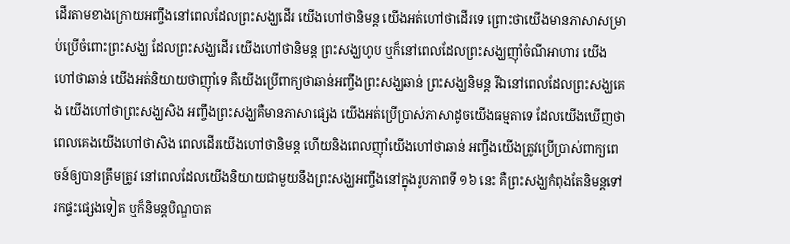ដើរតាមខាងក្រោយអញ្ចឹងនៅពេលដែលព្រះសង្ឃដើរ យើងហៅថានិមន្ត យើងអត់ហៅថាដើរទេ ព្រោះថាយើងមានភាសាសម្រាប់ប្រើចំពោះព្រះសង្ឃ ដែលព្រះសង្ឃដើរ យើងហៅថានិមន្ត ព្រះសង្ឃហូប ឬក៏នៅពេលដែលព្រះសង្ឃញ៉ាំចំណីអាហារ យើងហៅថាឆាន់ យើងអត់និយាយថាញ៉ាំទេ គឺយើងប្រើពាក្យថាឆាន់អញ្ចឹងព្រះសង្ឃឆាន់ ព្រះសង្ឃនិមន្ត រីឯនៅពេលដែលព្រះសង្ឃគេង យើងហៅថាព្រះសង្ឃសិង អញ្ចឹងព្រះសង្ឃគឺមានភាសាផ្សេង យើងអត់ប្រើប្រាស់ភាសាដូចយើងធម្មតាទេ ដែលយើងឃើញថាពេលគេងយើងហៅថាសិង ពេលដើរយើងហៅថានិមន្ត ហើយនិងពេលញ៉ាំយើងហៅថាឆាន់ អញ្ចឹងយើងត្រូវប្រើប្រាស់ពាក្យពេចន៍ឲ្យបានត្រឹមត្រូវ នៅពេលដែលយើងនិយាយជាមួយនឹងព្រះសង្ឃអញ្ចឹងនៅក្នុងរូបភាពទី ១៦ នេះ គឺព្រះសង្ឃកំពុងតែនិមន្តទៅរកផ្ទះផ្សេងទៀត ឬក៏និមន្តបិណ្ឌបាត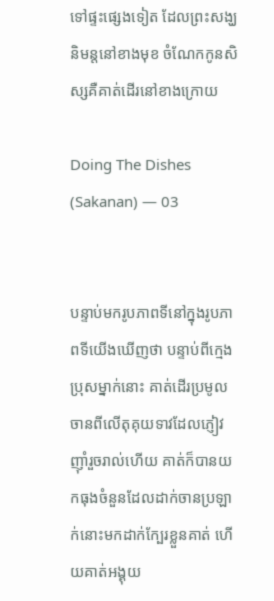ទៅផ្ទះផ្សេងទៀត ដែលព្រះសង្ឃនិមន្តនៅខាងមុខ ចំណែកកូនសិស្សគឺគាត់ដើរនៅខាងក្រោយ

Doing The Dishes (Sakanan) — 03


បន្ទាប់មករូបភាពទីនៅក្នុងរូបភាពទីយើងឃើញថា បន្ទាប់ពីក្មេងប្រុសម្នាក់នោះ គាត់ដើរប្រមូលចានពីលើតុគុយទាវដែលភ្ញៀវញ៉ាំរួចរាល់ហើយ គាត់ក៏បានយកធុងចំនួនដែលដាក់ចានប្រឡាក់នោះមកដាក់ក្បែរខ្លួនគាត់ ហើយគាត់អង្គុយ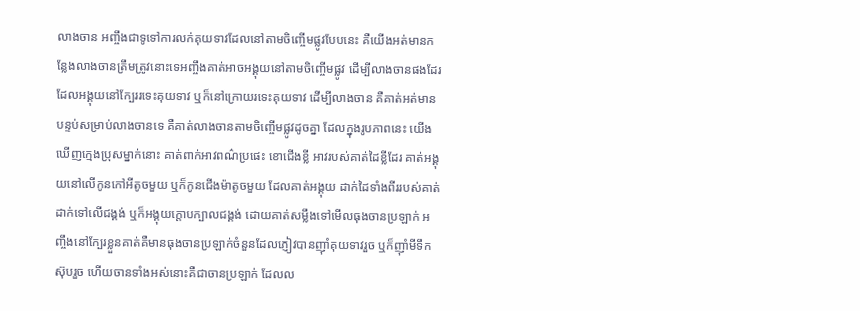លាងចាន អញ្ចឹងជាទូទៅការលក់គុយទាវដែលនៅតាមចិញ្ចើមផ្លូវបែបនេះ គឺយើងអត់មានកន្លែងលាងចានត្រឹមត្រូវនោះទេអញ្ចឹងគាត់អាចអង្គុយនៅតាមចិញ្ចើមផ្លូវ ដើម្បីលាងចានផងដែរ ដែលអង្គុយនៅក្បែររទេះគុយទាវ ឬក៏នៅក្រោយរទេះគុយទាវ ដើម្បីលាងចាន គឺគាត់អត់មានបន្ទប់សម្រាប់លាងចានទេ គឺគាត់លាងចានតាមចិញ្ចើមផ្លូវដូចគ្នា ដែលក្នុងរូបភាពនេះ យើងឃើញក្មេងប្រុសម្នាក់នោះ គាត់ពាក់អាវពណ៌ប្រផេះ ខោជើងខ្លី អាវរបស់គាត់ដៃខ្លីដែរ គាត់អង្គុយនៅលើកូនកៅអីតូចមួយ ឬក៏កូនជើងម៉ាតូចមួយ ដែលគាត់អង្គុយ ដាក់ដៃទាំងពីររបស់គាត់ដាក់ទៅលើជង្គង់ ឬក៏អង្គុយក្ដោបក្បាលជង្គង់ ដោយគាត់សម្លឹងទៅមើលធុងចានប្រឡាក់ អញ្ចឹងនៅក្បែរខ្លួនគាត់គឺមានធុងចានប្រឡាក់ចំនួនដែលភ្ញៀវបានញ៉ាំគុយទាវរួច ឬក៏ញ៉ាំមីទឹកស៊ុបរួច ហើយចានទាំងអស់នោះគឺជាចានប្រឡាក់ ដែលល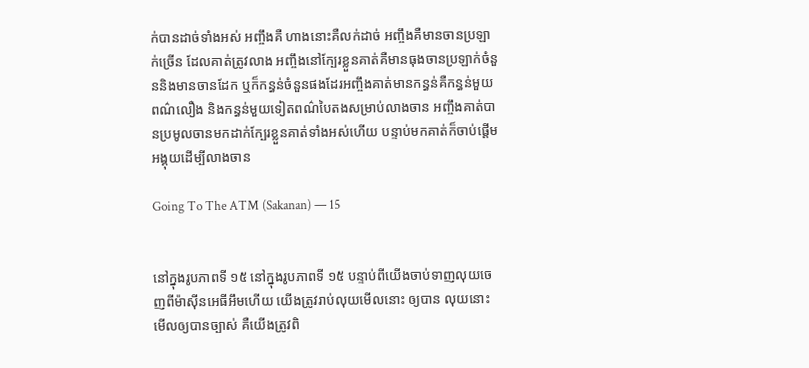ក់បានដាច់ទាំងអស់ អញ្ចឹងគឺ ហាងនោះគឺលក់ដាច់ អញ្ចឹងគឺមានចានប្រឡាក់ច្រើន ដែលគាត់ត្រូវលាង អញ្ចឹងនៅក្បែរខ្លួនគាត់គឺមានធុងចានប្រឡាក់ចំនួននិងមានចានដែក ឬក៏កន្ធន់ចំនួនផងដែរអញ្ចឹងគាត់មានកន្ធន់គឺកន្ធន់មួយពណ៌លឿង និងកន្ធន់មួយទៀតពណ៌បៃតងសម្រាប់លាងចាន អញ្ចឹងគាត់បានប្រមូលចានមកដាក់ក្បែរខ្លួនគាត់ទាំងអស់ហើយ បន្ទាប់មកគាត់ក៏ចាប់ផ្ដើមអង្គុយដើម្បីលាងចាន

Going To The ATM (Sakanan) — 15


នៅក្នុងរូបភាពទី ១៥ នៅក្នុងរូបភាពទី ១៥ បន្ទាប់ពីយើងចាប់ទាញលុយចេញពីម៉ាស៊ីនអេធីអឹមហើយ យើងត្រូវរាប់លុយមើលនោះ ឲ្យបាន លុយនោះ មើលឲ្យបានច្បាស់ គឺយើងត្រូវពិ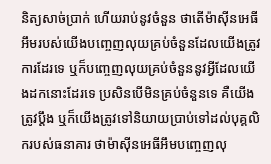និត្យសាច់ប្រាក់ ហើយរាប់នូវចំនួន ថាតើម៉ាស៊ីនអេធីអឹមរបស់យើងបញ្ចេញលុយគ្រប់ចំនួនដែលយើងត្រូវការដែរទេ ឬក៏បញ្ចេញលុយគ្រប់ចំនួននូវអ្វីដែលយើងដកនោះដែរទេ ប្រសិនបើមិនគ្រប់ចំនួនទេ គឺយើងត្រូវប្ដឹង ឬក៏យើងត្រូវទៅនិយាយប្រាប់ទៅដល់បុគ្គលិករបស់ធនាគារ ថាម៉ាស៊ីនអេធីអឹមបញ្ចេញលុ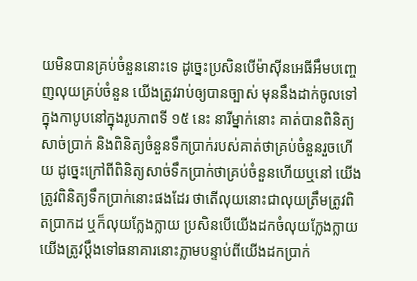យមិនបានគ្រប់ចំនួននោះទេ ដូច្នេះប្រសិនបើម៉ាស៊ីនអេធីអឹមបញ្ចេញលុយគ្រប់ចំនួន យើងត្រូវរាប់ឲ្យបានច្បាស់ មុននឹងដាក់ចូលទៅក្នុងកាបូបនៅក្នុងរូបភាពទី ១៥ នេះ នារីម្នាក់នោះ គាត់បានពិនិត្យសាច់ប្រាក់ និងពិនិត្យចំនួនទឹកប្រាក់របស់គាត់ថាគ្រប់ចំនួនរួចហើយ ដូច្នេះក្រៅពីពិនិត្យសាច់ទឹកប្រាក់ថាគ្រប់ចំនួនហើយឬនៅ យើងត្រូវពិនិត្យទឹកប្រាក់នោះផងដែរ ថាតើលុយនោះជាលុយត្រឹមត្រូវពិតប្រាកដ ឬក៏លុយក្លែងក្លាយ ប្រសិនបើយើងដកចំលុយក្លែងក្លាយ យើងត្រូវប្ដឹងទៅធនាគារនោះភ្លាមបន្ទាប់ពីយើងដកប្រាក់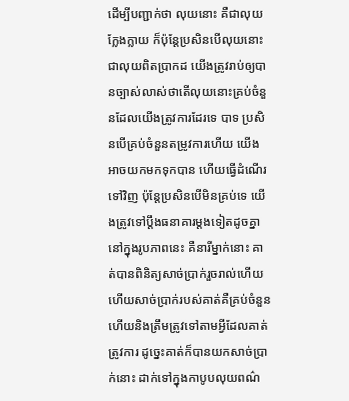ដើម្បីបញ្ជាក់ថា លុយនោះ គឺជាលុយក្លែងក្លាយ ក៏ប៉ុន្តែប្រសិនបើលុយនោះជាលុយពិតប្រាកដ យើងត្រូវរាប់ឲ្យបានច្បាស់លាស់ថាតើលុយនោះគ្រប់ចំនួនដែលយើងត្រូវការដែរទេ បាទ ប្រសិនបើគ្រប់ចំនួនតម្រូវការហើយ យើងអាចយកមកទុកបាន ហើយធ្វើដំណើរទៅវិញ ប៉ុន្តែប្រសិនបើមិនគ្រប់ទេ យើងត្រូវទៅប្ដឹងធនាគារម្ដងទៀតដូចគ្នានៅក្នុងរូបភាពនេះ គឺនារីម្នាក់នោះ គាត់បានពិនិត្យសាច់ប្រាក់រួចរាល់ហើយ ហើយសាច់ប្រាក់របស់គាត់គឺគ្រប់ចំនួន ហើយនិងត្រឹមត្រូវទៅតាមអ្វីដែលគាត់ត្រូវការ ដូច្នេះគាត់ក៏បានយកសាច់ប្រាក់នោះ ដាក់ទៅក្នុងកាបូបលុយពណ៌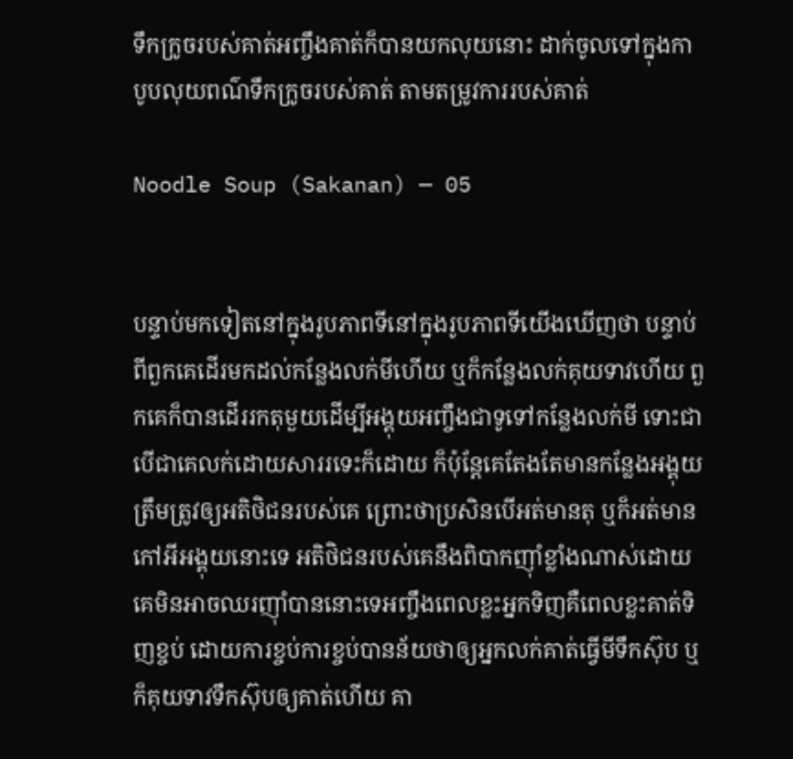ទឹកក្រូចរបស់គាត់អញ្ចឹងគាត់ក៏បានយកលុយនោះ ដាក់ចូលទៅក្នុងកាបូបលុយពណ៌ទឹកក្រូចរបស់គាត់ តាមតម្រូវការរបស់គាត់

Noodle Soup (Sakanan) — 05


បន្ទាប់មកទៀតនៅក្នុងរូបភាពទីនៅក្នុងរូបភាពទីយើងឃើញថា បន្ទាប់ពីពួកគេដើរមកដល់កន្លែងលក់មីហើយ ឬក៏កន្លែងលក់គុយទាវហើយ ពួកគេក៏បានដើររកតុមួយដើម្បីអង្គុយអញ្ចឹងជាទូទៅកន្លែងលក់មី ទោះជាបើជាគេលក់ដោយសាររទេះក៏ដោយ ក៏ប៉ុន្តែគេតែងតែមានកន្លែងអង្គុយត្រឹមត្រូវឲ្យអតិថិជនរបស់គេ ព្រោះថាប្រសិនបើអត់មានតុ ឬក៏អត់មានកៅអីអង្គុយនោះទេ អតិថិជនរបស់គេនឹងពិបាកញ៉ាំខ្លាំងណាស់ដោយគេមិនអាចឈរញ៉ាំបាននោះទេអញ្ចឹងពេលខ្លះអ្នកទិញគឺពេលខ្លះគាត់ទិញខ្ចប់ ដោយការខ្ចប់ការខ្ចប់បានន័យថាឲ្យអ្នកលក់គាត់ធ្វើមីទឹកស៊ុប ឬក៏គុយទាវទឹកស៊ុបឲ្យគាត់ហើយ គា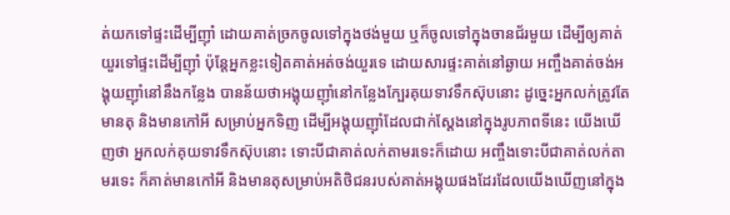ត់យកទៅផ្ទះដើម្បីញ៉ាំ ដោយគាត់ច្រកចូលទៅក្នុងថង់មួយ ឬក៏ចូលទៅក្នុងចានជ័រមួយ ដើម្បីឲ្យគាត់យួរទៅផ្ទះដើម្បីញ៉ាំ ប៉ុន្តែអ្នកខ្លះទៀតគាត់អត់ចង់យួរទេ ដោយសារផ្ទះគាត់នៅឆ្ងាយ អញ្ចឹងគាត់ចង់អង្គុយញ៉ាំនៅនឹងកន្លែង បានន័យថាអង្គុយញ៉ាំនៅកន្លែងក្បែរគុយទាវទឹកស៊ុបនោះ ដូច្នេះអ្នកលក់ត្រូវតែមានតុ និងមានកៅអី សម្រាប់អ្នកទិញ ដើម្បីអង្គុយញ៉ាំដែលជាក់ស្ដែងនៅក្នុងរូបភាពទីនេះ យើងឃើញថា អ្នកលក់គុយទាវទឹកស៊ុបនោះ ទោះបីជាគាត់លក់តាមរទេះក៏ដោយ អញ្ចឹងទោះបីជាគាត់លក់តាមរទេះ ក៏គាត់មានកៅអី និងមានតុសម្រាប់អតិថិជនរបស់គាត់អង្គុយផងដែរដែលយើងឃើញនៅក្នុង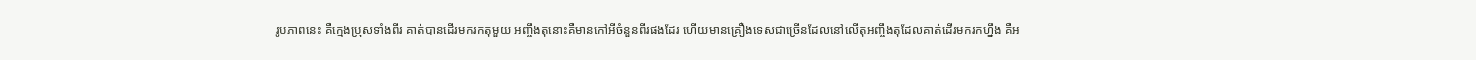រូបភាពនេះ គឺក្មេងប្រុសទាំងពីរ គាត់បានដើរមករកតុមួយ អញ្ចឹងតុនោះគឺមានកៅអីចំនួនពីរផងដែរ ហើយមានគ្រឿងទេសជាច្រើនដែលនៅលើតុអញ្ចឹងតុដែលគាត់ដើរមករកហ្នឹង គឺអ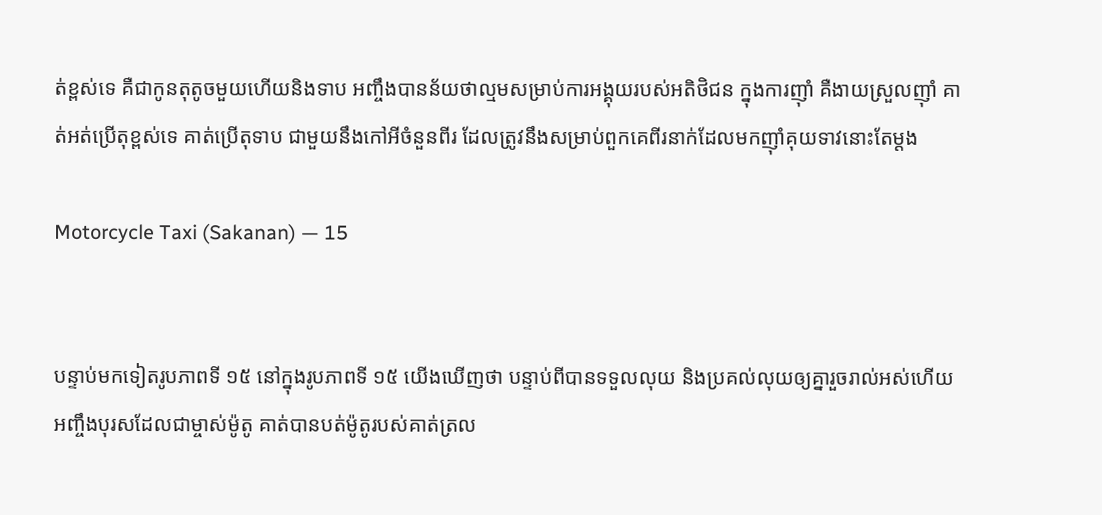ត់ខ្ពស់ទេ គឺជាកូនតុតូចមួយហើយនិងទាប អញ្ចឹងបានន័យថាល្មមសម្រាប់ការអង្គុយរបស់អតិថិជន ក្នុងការញ៉ាំ គឺងាយស្រួលញ៉ាំ គាត់អត់ប្រើតុខ្ពស់ទេ គាត់ប្រើតុទាប ជាមួយនឹងកៅអីចំនួនពីរ ដែលត្រូវនឹងសម្រាប់ពួកគេពីរនាក់ដែលមកញ៉ាំគុយទាវនោះតែម្ដង

Motorcycle Taxi (Sakanan) — 15


បន្ទាប់មកទៀតរូបភាពទី ១៥ នៅក្នុងរូបភាពទី ១៥ យើងឃើញថា បន្ទាប់ពីបានទទួលលុយ និងប្រគល់លុយឲ្យគ្នារួចរាល់អស់ហើយ អញ្ចឹងបុរសដែលជាម្ចាស់ម៉ូតូ គាត់បានបត់ម៉ូតូរបស់គាត់ត្រល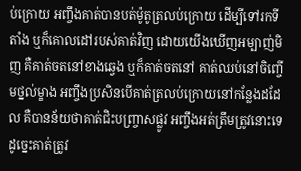ប់ក្រោយ អញ្ចឹងគាត់បានបត់ម៉ូតូត្រលប់ក្រោយ ដើម្បីទៅរកទីតាំង ឬក៏គោលដៅរបស់គាត់វិញ ដោយយើងឃើញអម្បាញ់មិញ គឺគាត់ចតនៅខាងឆ្វេង ឬក៏គាត់ចតនៅ គាត់ឈប់នៅចិញ្ចើមថ្នល់ម្ខាង អញ្ចឹងប្រសិនបើគាត់ត្រលប់ក្រោយនៅកន្លែងដដែល គឺបានន័យថាគាត់ជិះបញ្ច្រាសផ្លូវ អញ្ចឹងអត់ត្រឹមត្រូវនោះទេ ដូច្នេះគាត់ត្រូវ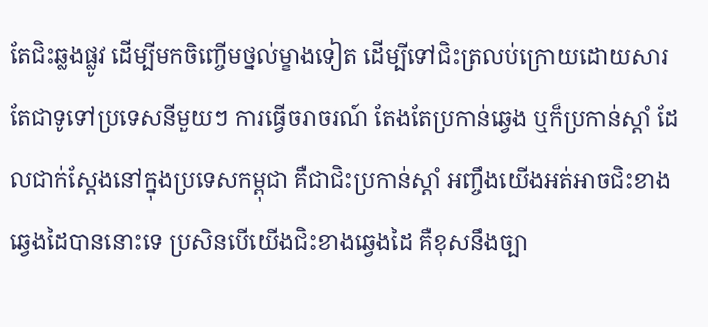តែជិះឆ្លងផ្លូវ ដើម្បីមកចិញ្ចើមថ្នល់ម្ខាងទៀត ដើម្បីទៅជិះត្រលប់ក្រោយដោយសារតែជាទូទៅប្រទេសនីមួយៗ ការធ្វើចរាចរណ៍ តែងតែប្រកាន់ឆ្វេង ឬក៏ប្រកាន់ស្ដាំ ដែលជាក់ស្ដែងនៅក្នុងប្រទេសកម្ពុជា គឺជាជិះប្រកាន់ស្ដាំ អញ្ចឹងយើងអត់អាចជិះខាងឆ្វេងដៃបាននោះទេ ប្រសិនបើយើងជិះខាងឆ្វេងដៃ គឺខុសនឹងច្បា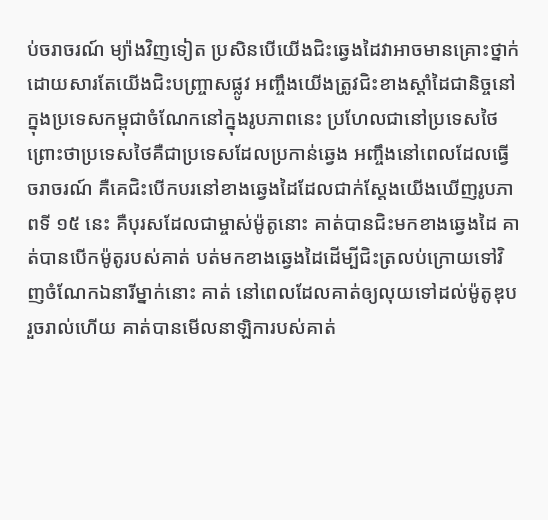ប់ចរាចរណ៍ ម្យ៉ាងវិញទៀត ប្រសិនបើយើងជិះឆ្វេងដៃវាអាចមានគ្រោះថ្នាក់ ដោយសារតែយើងជិះបញ្ច្រាសផ្លូវ អញ្ចឹងយើងត្រូវជិះខាងស្ដាំដៃជានិច្ចនៅក្នុងប្រទេសកម្ពុជាចំណែកនៅក្នុងរូបភាពនេះ ប្រហែលជានៅប្រទេសថៃ ព្រោះថាប្រទេសថៃគឺជាប្រទេសដែលប្រកាន់ឆ្វេង អញ្ចឹងនៅពេលដែលធ្វើចរាចរណ៍ គឺគេជិះបើកបរនៅខាងឆ្វេងដៃដែលជាក់ស្ដែងយើងឃើញរូបភាពទី ១៥ នេះ គឺបុរសដែលជាម្ចាស់ម៉ូតូនោះ គាត់បានជិះមកខាងឆ្វេងដៃ គាត់បានបើកម៉ូតូរបស់គាត់ បត់មកខាងឆ្វេងដៃដើម្បីជិះត្រលប់ក្រោយទៅវិញចំណែកឯនារីម្នាក់នោះ គាត់ នៅពេលដែលគាត់ឲ្យលុយទៅដល់ម៉ូតូឌុបរួចរាល់ហើយ គាត់បានមើលនាឡិការបស់គាត់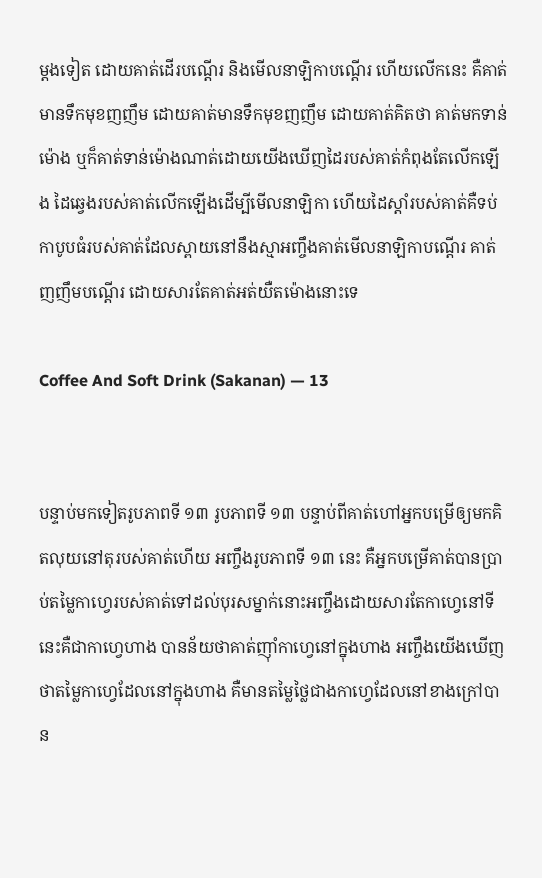ម្ដងទៀត ដោយគាត់ដើរបណ្ដើរ និងមើលនាឡិកាបណ្ដើរ ហើយលើកនេះ គឺគាត់មានទឹកមុខញញឹម ដោយគាត់មានទឹកមុខញញឹម ដោយគាត់គិតថា គាត់មកទាន់ម៉ោង ឬក៏គាត់ទាន់ម៉ោងណាត់ដោយយើងឃើញដៃរបស់គាត់កំពុងតែលើកឡើង ដៃឆ្វេងរបស់គាត់លើកឡើងដើម្បីមើលនាឡិកា ហើយដៃស្ដាំរបស់គាត់គឺទប់កាបូបធំរបស់គាត់ដែលស្ពាយនៅនឹងស្មាអញ្ចឹងគាត់មើលនាឡិកាបណ្ដើរ គាត់ញញឹមបណ្ដើរ ដោយសារតែគាត់អត់យឺតម៉ោងនោះទេ

Coffee And Soft Drink (Sakanan) — 13


បន្ទាប់មកទៀតរូបភាពទី ១៣ រូបភាពទី ១៣ បន្ទាប់ពីគាត់ហៅអ្នកបម្រើឲ្យមកគិតលុយនៅតុរបស់គាត់ហើយ អញ្ចឹងរូបភាពទី ១៣ នេះ គឺអ្នកបម្រើគាត់បានប្រាប់តម្លៃកាហ្វេរបស់គាត់ទៅដល់បុរសម្នាក់នោះអញ្ចឹងដោយសារតែកាហ្វេនៅទីនេះគឺជាកាហ្វេហាង បានន័យថាគាត់ញ៉ាំកាហ្វេនៅក្នុងហាង អញ្ចឹងយើងឃើញថាតម្លៃកាហ្វេដែលនៅក្នុងហាង គឺមានតម្លៃថ្លៃជាងកាហ្វេដែលនៅខាងក្រៅបាន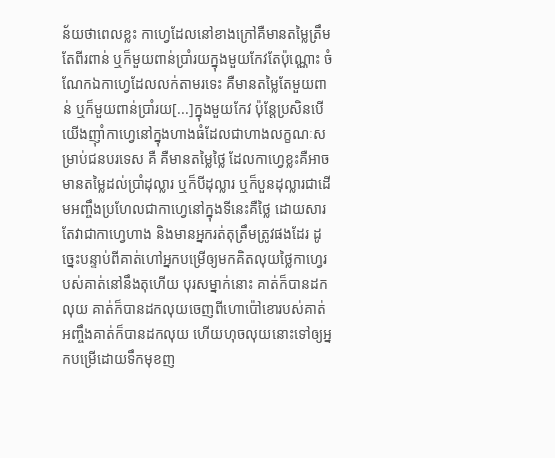ន័យថាពេលខ្លះ កាហ្វេដែលនៅខាងក្រៅគឺមានតម្លៃត្រឹមតែពីរពាន់ ឬក៏មួយពាន់ប្រាំរយក្នុងមួយកែវតែប៉ុណ្ណោះ ចំណែកឯកាហ្វេដែលលក់តាមរទេះ គឺមានតម្លៃតែមួយពាន់ ឬក៏មួយពាន់ប្រាំរយ[...]ក្នុងមួយកែវ ប៉ុន្តែប្រសិនបើយើងញ៉ាំកាហ្វេនៅក្នុងហាងធំដែលជាហាងលក្ខណៈសម្រាប់ជនបរទេស គឺ គឺមានតម្លៃថ្លៃ ដែលកាហ្វេខ្លះគឺអាចមានតម្លៃដល់ប្រាំដុល្លារ ឬក៏បីដុល្លារ ឬក៏បួនដុល្លារជាដើមអញ្ចឹងប្រហែលជាកាហ្វេនៅក្នុងទីនេះគឺថ្លៃ ដោយសារតែវាជាកាហ្វេហាង និងមានអ្នករត់តុត្រឹមត្រូវផងដែរ ដូច្នេះបន្ទាប់ពីគាត់ហៅអ្នកបម្រើឲ្យមកគិតលុយថ្លៃកាហ្វេរបស់គាត់នៅនឹងតុហើយ បុរសម្នាក់នោះ គាត់ក៏បានដកលុយ គាត់ក៏បានដកលុយចេញពីហោប៉ៅខោរបស់គាត់ អញ្ចឹងគាត់ក៏បានដកលុយ ហើយហុចលុយនោះទៅឲ្យអ្នកបម្រើដោយទឹកមុខញ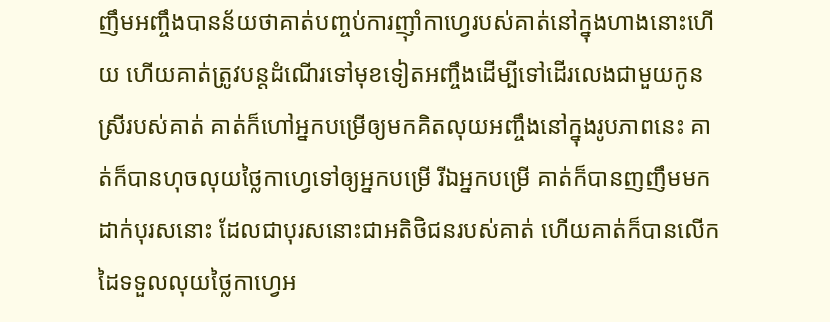ញឹមអញ្ចឹងបានន័យថាគាត់បញ្ចប់ការញ៉ាំកាហ្វេរបស់គាត់នៅក្នុងហាងនោះហើយ ហើយគាត់ត្រូវបន្តដំណើរទៅមុខទៀតអញ្ចឹងដើម្បីទៅដើរលេងជាមួយកូនស្រីរបស់គាត់ គាត់ក៏ហៅអ្នកបម្រើឲ្យមកគិតលុយអញ្ចឹងនៅក្នុងរូបភាពនេះ គាត់ក៏បានហុចលុយថ្លៃកាហ្វេទៅឲ្យអ្នកបម្រើ រីឯអ្នកបម្រើ គាត់ក៏បានញញឹមមកដាក់បុរសនោះ ដែលជាបុរសនោះជាអតិថិជនរបស់គាត់ ហើយគាត់ក៏បានលើកដៃទទួលលុយថ្លៃកាហ្វេអ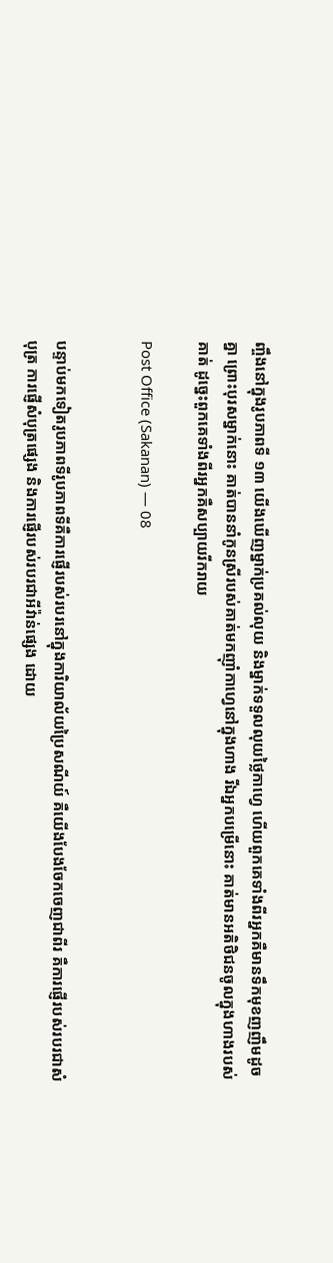ញ្ចឹងនៅក្នុងរូបភាពទី ១៣ យើងឃើញម្នាក់ប្រគល់លុយ និងម្នាក់ទទួលលុយថ្លៃកាហ្វេ ហើយពួកគេទាំងពីរអ្នកគឺមានទឹកមុខញញឹមដូចគ្នា ព្រោះបុរសម្នាក់នោះ គាត់បាននាំកូនស្រីរបស់គាត់មកញ៉ាំកាហ្វេនៅក្នុងហាង រីឯអ្នកបម្រើនោះ គាត់មានអតិថិជនចូលក្នុងហាងរបស់គាត់ ដូច្នេះពួកគេទាំងពីរអ្នកគឺសប្បាយរីករាយ

Post Office (Sakanan) — 08


បន្ទាប់មកទៀតរូបភាពទីរូបភាពទីគឺការផ្ញើរបស់របរនៅក្នុងការិយាល័យប្រៃសណីយ៍ គឺយើងបែងចែកចេញជាពីរ គឺការផ្ញើរបស់របរជាសំបុត្រ ការផ្ញើសំបុត្រផ្សេង និងការផ្ញើរបស់របរជាអីវ៉ាន់ផ្សេង ដោយ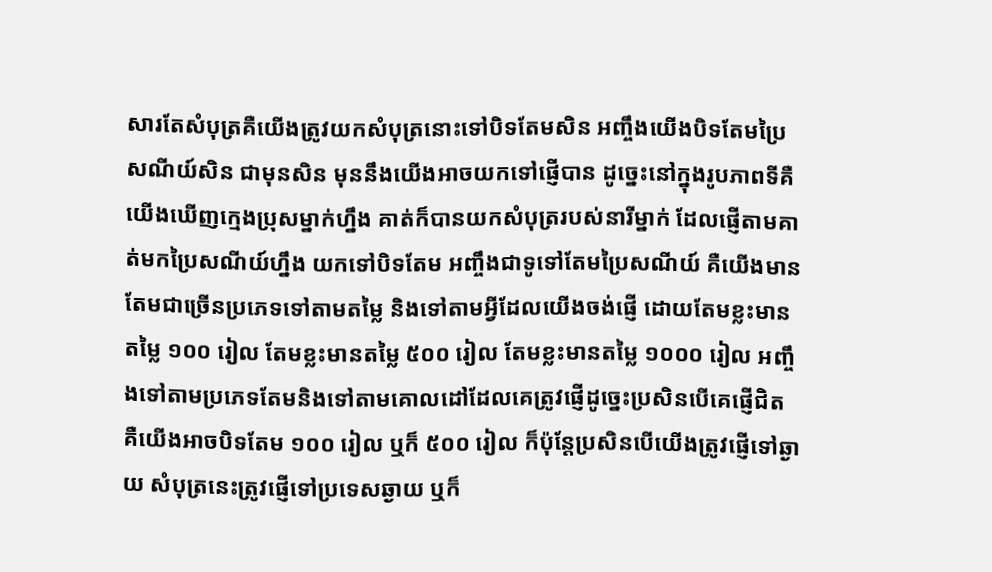សារតែសំបុត្រគឺយើងត្រូវយកសំបុត្រនោះទៅបិទតែមសិន អញ្ចឹងយើងបិទតែមប្រៃសណីយ៍សិន ជាមុនសិន មុននឹងយើងអាចយកទៅផ្ញើបាន ដូច្នេះនៅក្នុងរូបភាពទីគឺយើងឃើញក្មេងប្រុសម្នាក់ហ្នឹង គាត់ក៏បានយកសំបុត្ររបស់នារីម្នាក់ ដែលផ្ញើតាមគាត់មកប្រៃសណីយ៍ហ្នឹង យកទៅបិទតែម អញ្ចឹងជាទូទៅតែមប្រៃសណីយ៍ គឺយើងមានតែមជាច្រើនប្រភេទទៅតាមតម្លៃ និងទៅតាមអ្វីដែលយើងចង់ផ្ញើ ដោយតែមខ្លះមានតម្លៃ ១០០ រៀល តែមខ្លះមានតម្លៃ ៥០០ រៀល តែមខ្លះមានតម្លៃ ១០០០ រៀល អញ្ចឹងទៅតាមប្រភេទតែមនិងទៅតាមគោលដៅដែលគេត្រូវផ្ញើដូច្នេះប្រសិនបើគេផ្ញើជិត គឺយើងអាចបិទតែម ១០០ រៀល ឬក៏ ៥០០ រៀល ក៏ប៉ុន្តែប្រសិនបើយើងត្រូវផ្ញើទៅឆ្ងាយ សំបុត្រនេះត្រូវផ្ញើទៅប្រទេសឆ្ងាយ ឬក៏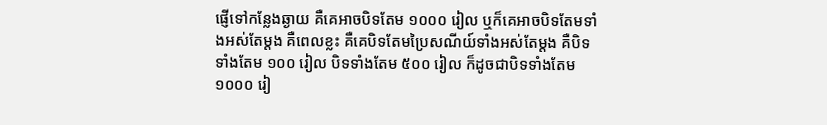ផ្ញើទៅកន្លែងឆ្ងាយ គឺគេអាចបិទតែម ១០០០ រៀល ឬក៏គេអាចបិទតែមទាំងអស់តែម្ដង គឺពេលខ្លះ គឺគេបិទតែមប្រៃសណីយ៍ទាំងអស់តែម្ដង គឺបិទទាំងតែម ១០០ រៀល បិទទាំងតែម ៥០០ រៀល ក៏ដូចជាបិទទាំងតែម ១០០០ រៀ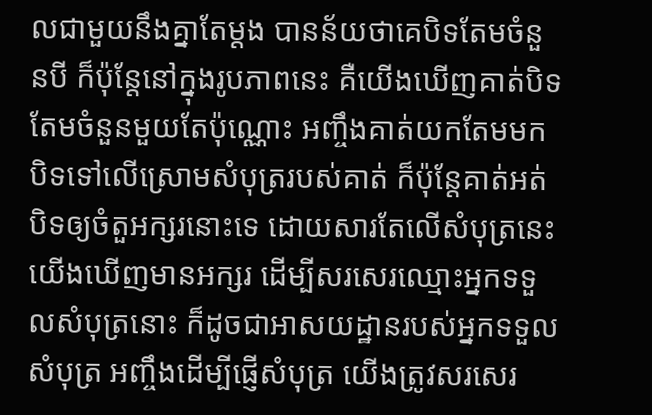លជាមួយនឹងគ្នាតែម្ដង បានន័យថាគេបិទតែមចំនួនបី ក៏ប៉ុន្តែនៅក្នុងរូបភាពនេះ គឺយើងឃើញគាត់បិទតែមចំនួនមួយតែប៉ុណ្ណោះ អញ្ចឹងគាត់យកតែមមកបិទទៅលើស្រោមសំបុត្ររបស់គាត់ ក៏ប៉ុន្តែគាត់អត់បិទឲ្យចំតួអក្សរនោះទេ ដោយសារតែលើសំបុត្រនេះយើងឃើញមានអក្សរ ដើម្បីសរសេរឈ្មោះអ្នកទទួលសំបុត្រនោះ ក៏ដូចជាអាសយដ្ឋានរបស់អ្នកទទួលសំបុត្រ អញ្ចឹងដើម្បីផ្ញើសំបុត្រ យើងត្រូវសរសេរ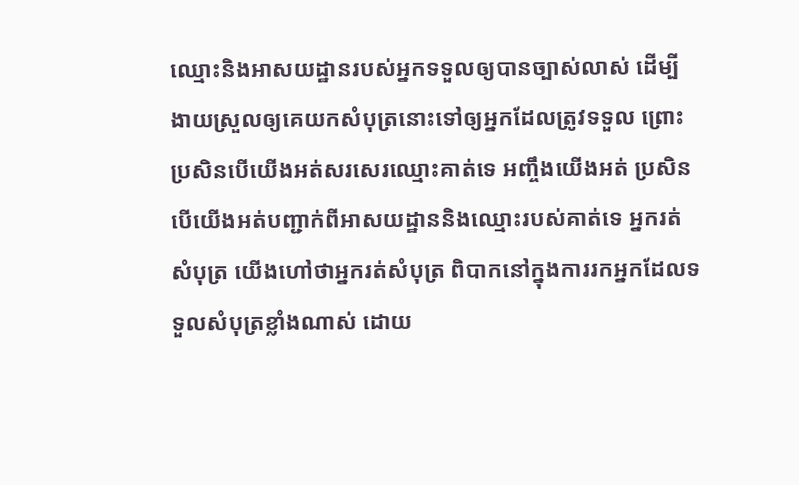ឈ្មោះនិងអាសយដ្ឋានរបស់អ្នកទទួលឲ្យបានច្បាស់លាស់ ដើម្បីងាយស្រួលឲ្យគេយកសំបុត្រនោះទៅឲ្យអ្នកដែលត្រូវទទួល ព្រោះប្រសិនបើយើងអត់សរសេរឈ្មោះគាត់ទេ អញ្ចឹងយើងអត់ ប្រសិនបើយើងអត់បញ្ជាក់ពីអាសយដ្ឋាននិងឈ្មោះរបស់គាត់ទេ អ្នករត់សំបុត្រ យើងហៅថាអ្នករត់សំបុត្រ ពិបាកនៅក្នុងការរកអ្នកដែលទទួលសំបុត្រខ្លាំងណាស់ ដោយ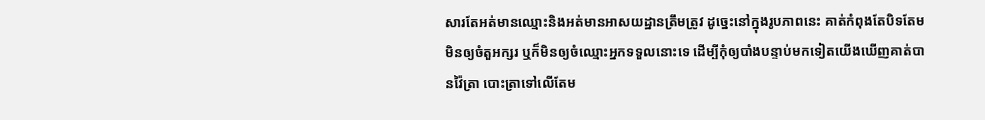សារតែអត់មានឈ្មោះនិងអត់មានអាសយដ្ឋានត្រឹមត្រូវ ដូច្នេះនៅក្នុងរូបភាពនេះ គាត់កំពុងតែបិទតែមមិនឲ្យចំតួអក្សរ ឬក៏មិនឲ្យចំឈ្មោះអ្នកទទួលនោះទេ ដើម្បីកុំឲ្យបាំងបន្ទាប់មកទៀតយើងឃើញគាត់បានវ៉ៃត្រា បោះត្រាទៅលើតែម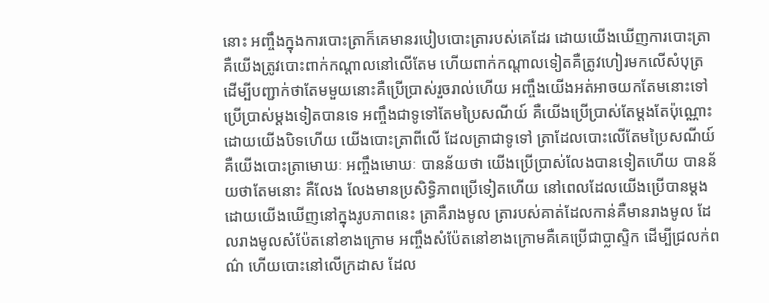នោះ អញ្ចឹងក្នុងការបោះត្រាក៏គេមានរបៀបបោះត្រារបស់គេដែរ ដោយយើងឃើញការបោះត្រា គឺយើងត្រូវបោះពាក់កណ្ដាលនៅលើតែម ហើយពាក់កណ្ដាលទៀតគឺត្រូវហៀរមកលើសំបុត្រ ដើម្បីបញ្ជាក់ថាតែមមួយនោះគឺប្រើប្រាស់រួចរាល់ហើយ អញ្ចឹងយើងអត់អាចយកតែមនោះទៅប្រើប្រាស់ម្ដងទៀតបានទេ អញ្ចឹងជាទូទៅតែមប្រៃសណីយ៍ គឺយើងប្រើប្រាស់តែម្ដងតែប៉ុណ្ណោះ ដោយយើងបិទហើយ យើងបោះត្រាពីលើ ដែលត្រាជាទូទៅ ត្រាដែលបោះលើតែមប្រៃសណីយ៍ គឺយើងបោះត្រាមោឃៈ អញ្ចឹងមោឃៈ បានន័យថា យើងប្រើប្រាស់លែងបានទៀតហើយ បានន័យថាតែមនោះ គឺលែង លែងមានប្រសិទ្ធិភាពប្រើទៀតហើយ នៅពេលដែលយើងប្រើបានម្ដង ដោយយើងឃើញនៅក្នុងរូបភាពនេះ ត្រាគឺរាងមូល ត្រារបស់គាត់ដែលកាន់គឺមានរាងមូល ដែលរាងមូលសំប៉ែតនៅខាងក្រោម អញ្ចឹងសំប៉ែតនៅខាងក្រោមគឺគេប្រើជាប្លាស្ទិក ដើម្បីជ្រលក់ពណ៌ ហើយបោះនៅលើក្រដាស ដែល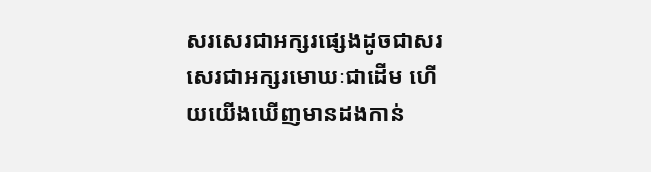សរសេរជាអក្សរផ្សេងដូចជាសរសេរជាអក្សរមោឃៈជាដើម ហើយយើងឃើញមានដងកាន់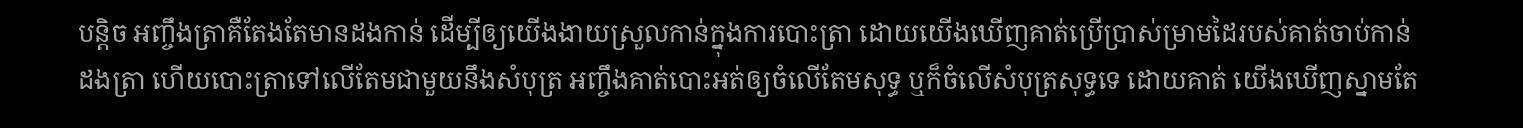បន្តិច អញ្ចឹងត្រាគឺតែងតែមានដងកាន់ ដើម្បីឲ្យយើងងាយស្រួលកាន់ក្នុងការបោះត្រា ដោយយើងឃើញគាត់ប្រើប្រាស់ម្រាមដៃរបស់គាត់ចាប់កាន់ដងត្រា ហើយបោះត្រាទៅលើតែមជាមួយនឹងសំបុត្រ អញ្ចឹងគាត់បោះអត់ឲ្យចំលើតែមសុទ្ធ ឬក៏ចំលើសំបុត្រសុទ្ធទេ ដោយគាត់ យើងឃើញស្នាមតែ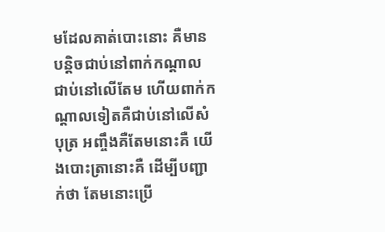មដែលគាត់បោះនោះ គឺមានបន្តិចជាប់នៅពាក់កណ្ដាល ជាប់នៅលើតែម ហើយពាក់កណ្ដាលទៀតគឺជាប់នៅលើសំបុត្រ អញ្ចឹងគឺតែមនោះគឺ យើងបោះត្រានោះគឺ ដើម្បីបញ្ជាក់ថា តែមនោះប្រើ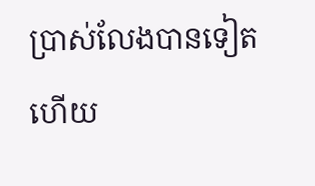ប្រាស់លែងបានទៀតហើយ